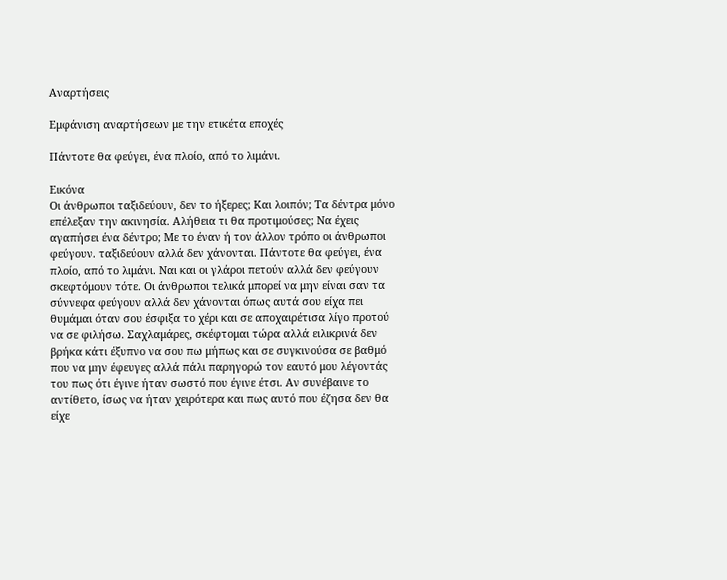Αναρτήσεις

Εμφάνιση αναρτήσεων με την ετικέτα εποχές

Πάντοτε θα φεύγει, ένα πλοίο, από το λιμάνι.

Εικόνα
Οι άνθρωποι ταξιδεύουν, δεν το ήξερες; Και λοιπόν; Τα δέντρα μόνο επέλεξαν την ακινησία. Αλήθεια τι θα προτιμούσες; Να έχεις αγαπήσει ένα δέντρο; Με το έναν ή τον άλλον τρόπο οι άνθρωποι φεύγουν. ταξιδεύουν αλλά δεν χάνονται. Πάντοτε θα φεύγει, ένα πλοίο, από το λιμάνι. Ναι και οι γλάροι πετούν αλλά δεν φεύγουν σκεφτόμουν τότε. Οι άνθρωποι τελικά μπορεί να μην είναι σαν τα σύννεφα φεύγουν αλλά δεν χάνονται όπως αυτά σου είχα πει θυμάμαι όταν σου έσφιξα το χέρι και σε αποχαιρέτισα λίγο προτού να σε φιλήσω. Σαχλαμάρες, σκέφτομαι τώρα αλλά ειλικρινά δεν βρήκα κάτι έξυπνο να σου πω μήπως και σε συγκινούσα σε βαθμό που να μην έφευγες αλλά πάλι παρηγορώ τον εαυτό μου λέγοντάς του πως ότι έγινε ήταν σωστό που έγινε έτσι. Αν συνέβαινε το αντίθετο, ίσως να ήταν χειρότερα και πως αυτό που έζησα δεν θα είχε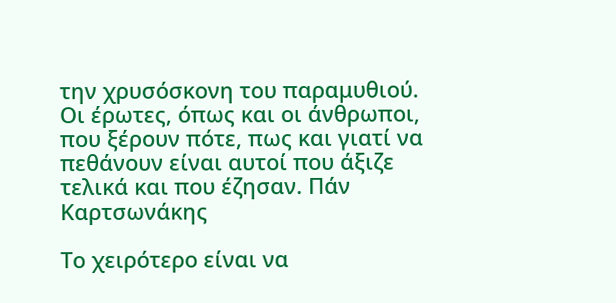την χρυσόσκονη του παραμυθιού. Οι έρωτες, όπως και οι άνθρωποι, που ξέρουν πότε, πως και γιατί να πεθάνουν είναι αυτοί που άξιζε τελικά και που έζησαν. Πάν Καρτσωνάκης

Το χειρότερο είναι να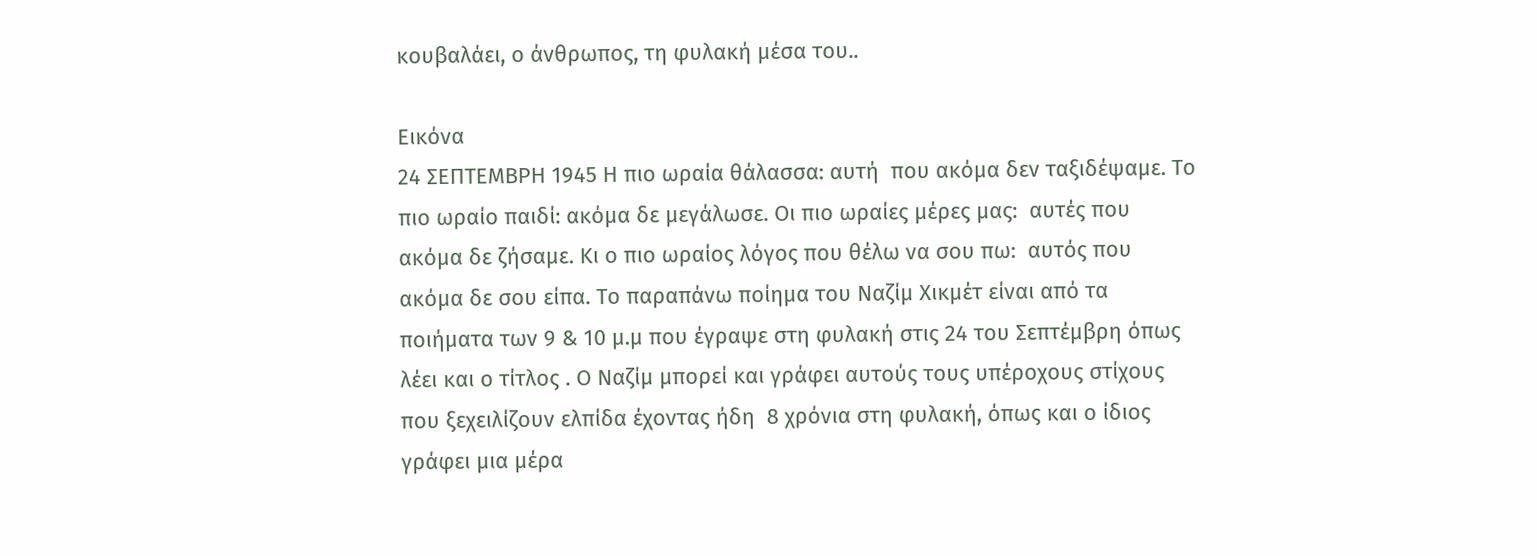κουβαλάει, ο άνθρωπος, τη φυλακή μέσα του..

Εικόνα
24 ΣΕΠΤΕΜΒΡΗ 1945 Η πιο ωραία θάλασσα: αυτή  που ακόμα δεν ταξιδέψαμε. Το πιο ωραίο παιδί: ακόμα δε μεγάλωσε. Οι πιο ωραίες μέρες μας:  αυτές που ακόμα δε ζήσαμε. Κι ο πιο ωραίος λόγος που θέλω να σου πω:  αυτός που ακόμα δε σου είπα. Το παραπάνω ποίημα του Ναζίμ Χικμέτ είναι από τα ποιήματα των 9 & 10 μ.μ που έγραψε στη φυλακή στις 24 του Σεπτέμβρη όπως λέει και ο τίτλος . Ο Ναζίμ μπορεί και γράφει αυτούς τους υπέροχους στίχους που ξεχειλίζουν ελπίδα έχοντας ήδη  8 χρόνια στη φυλακή, όπως και ο ίδιος γράφει μια μέρα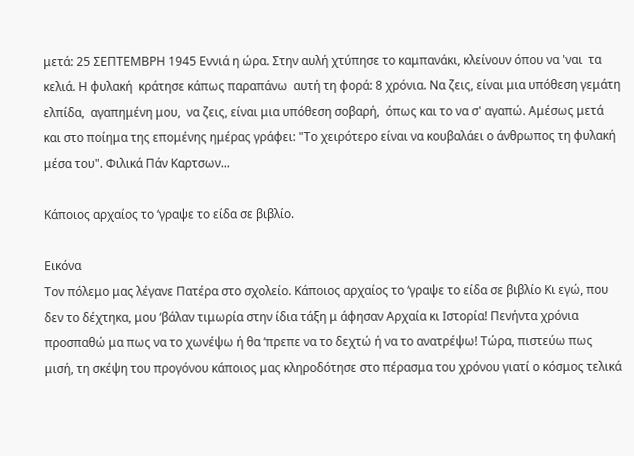μετά: 25 ΣΕΠΤΕΜΒΡΗ 1945 Εννιά η ώρα. Στην αυλή χτύπησε το καμπανάκι, κλείνουν όπου να 'ναι  τα κελιά. Η φυλακή  κράτησε κάπως παραπάνω  αυτή τη φορά: 8 χρόνια. Να ζεις, είναι μια υπόθεση γεμάτη ελπίδα,  αγαπημένη μου,  να ζεις, είναι μια υπόθεση σοβαρή,  όπως και το να σ' αγαπώ. Αμέσως μετά  και στο ποίημα της επομένης ημέρας γράφει: "Το χειρότερο είναι να κουβαλάει ο άνθρωπος τη φυλακή μέσα του". Φιλικά Πάν Καρτσων...

Κάποιος αρχαίος το ‘γραψε το είδα σε βιβλίο.

Εικόνα
Τον πόλεμο μας λέγανε Πατέρα στο σχολείο. Κάποιος αρχαίος το ‘γραψε το είδα σε βιβλίο Κι εγώ, που δεν το δέχτηκα, μου ‘βάλαν τιμωρία στην ίδια τάξη μ άφησαν Αρχαία κι Ιστορία! Πενήντα χρόνια προσπαθώ μα πως να το χωνέψω ή θα ‘πρεπε να το δεχτώ ή να το ανατρέψω! Τώρα, πιστεύω πως μισή, τη σκέψη του προγόνου κάποιος μας κληροδότησε στο πέρασμα του χρόνου γιατί ο κόσμος τελικά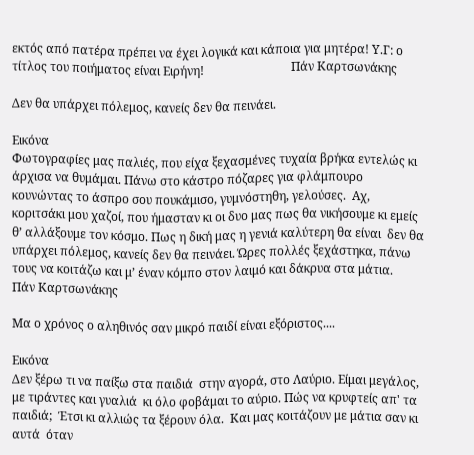εκτός από πατέρα πρέπει να έχει λογικά και κάποια για μητέρα! Υ.Γ: ο τίτλος του ποιήματος είναι Ειρήνη!                             Πάν Καρτσωνάκης

Δεν θα υπάρχει πόλεμος, κανείς δεν θα πεινάει.

Εικόνα
Φωτογραφίες μας παλιές, που είχα ξεχασμένες τυχαία βρήκα εντελώς κι άρχισα να θυμάμαι. Πάνω στο κάστρο πόζαρες για φλάμπουρο κουνώντας το άσπρο σου πουκάμισο, γυμνόστηθη, γελούσες.  Αχ, κοριτσάκι μου χαζοί, που ήμασταν κι οι δυο μας πως θα νικήσουμε κι εμείς θ’ αλλάξουμε τον κόσμο. Πως η δική μας η γενιά καλύτερη θα είναι  δεν θα υπάρχει πόλεμος, κανείς δεν θα πεινάει. Ώρες πολλές ξεχάστηκα, πάνω τους να κοιτάζω και μ’ έναν κόμπο στον λαιμό και δάκρυα στα μάτια.                                              Πάν Καρτσωνάκης

Μα ο χρόνος ο αληθινός σαν μικρό παιδί είναι εξόριστος....

Εικόνα
Δεν ξέρω τι να παίξω στα παιδιά  στην αγορά, στο Λαύριο. Είμαι μεγάλος, με τιράντες και γυαλιά  κι όλο φοβάμαι το αύριο. Πώς να κρυφτείς απ' τα παιδιά;  Έτσι κι αλλιώς τα ξέρουν όλα.  Και μας κοιτάζουν με μάτια σαν κι αυτά  όταν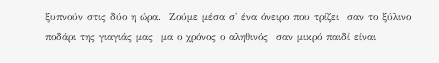ξυπνούν στις δύο η ώρα.  Ζούμε μέσα σ' ένα όνειρο που τρίζει  σαν το ξύλινο ποδάρι της γιαγιάς μας  μα ο χρόνος ο αληθινός  σαν μικρό παιδί είναι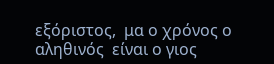εξόριστος,  μα ο χρόνος ο αληθινός  είναι ο γιος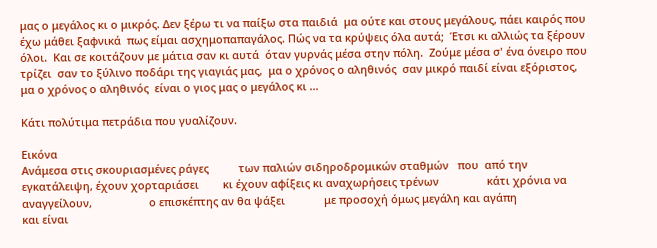μας ο μεγάλος κι ο μικρός. Δεν ξέρω τι να παίξω στα παιδιά  μα ούτε και στους μεγάλους, πάει καιρός που έχω μάθει ξαφνικά  πως είμαι ασχημοπαπαγάλος. Πώς να τα κρύψεις όλα αυτά;  Έτσι κι αλλιώς τα ξέρουν όλοι.  Και σε κοιτάζουν με μάτια σαν κι αυτά  όταν γυρνάς μέσα στην πόλη.  Ζούμε μέσα σ' ένα όνειρο που τρίζει  σαν το ξύλινο ποδάρι της γιαγιάς μας,  μα ο χρόνος ο αληθινός  σαν μικρό παιδί είναι εξόριστος,  μα ο χρόνος ο αληθινός  είναι ο γιος μας ο μεγάλος κι ...

Κάτι πολύτιμα πετράδια που γυαλίζουν.

Εικόνα
Ανάμεσα στις σκουριασμένες ράγες          των παλιών σιδηροδρομικών σταθμών   που  από την εγκατάλειψη, έχουν χορταριάσει        κι έχουν αφίξεις κι αναχωρήσεις τρένων                κάτι χρόνια να αναγγείλουν,                   ο επισκέπτης αν θα ψάξει             με προσοχή όμως μεγάλη και αγάπη                         και είναι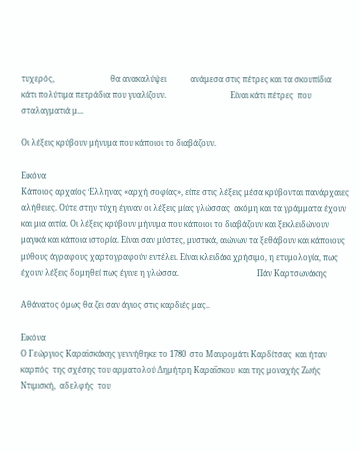τυχερός,                            θα ανακαλύψει            ανάμεσα στις πέτρες και τα σκουπίδια           κάτι πολύτιμα πετράδια που γυαλίζουν.                                Είναι κάτι πέτρες  που σταλαγματιά μ...

Οι λέξεις κρύβουν μήνυμα που κάποιοι το διαβάζουν.

Εικόνα
Κάποιος αρχαίος Έλληνας «αρχή σοφίας», είπε στις λέξεις μέσα κρύβονται πανάρχαιες αλήθειες. Ούτε στην τύχη έγιναν οι λέξεις μίας γλώσσας  ακόμη και τα γράμματα έχουν και μια αιτία. Οι λέξεις κρύβουν μήνυμα που κάποιοι το διαβάζουν και ξεκλειδώνουν μαγικά και κάποια ιστορία. Είναι σαν μύστες, μυστικά, αιώνων τα ξεθάβουν και κάποιους μύθους άγραφους χαρτογραφούν εντέλει. Είναι κλειδάκι χρήσιμο, η ετυμολογία, πως έχουν λέξεις δομηθεί πως έγινε η γλώσσα.                                       Πάν Καρτσωνάκης

Αθάνατος όμως θα ζει σαν άγιος στις καρδιές μας..

Εικόνα
Ο Γεώργιος Καραϊσκάκης γεννήθηκε το 1780  στο Μαυρομάτι Καρδίτσας  και ήταν καρπός  της σχέσης του αρματολού Δημήτρη Καραΐσκου  και της μοναχής Ζωής Ντιμισκή,  αδελφής  του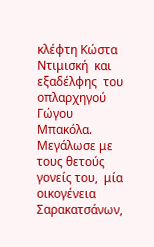κλέφτη Κώστα Ντιμισκή  και εξαδέλφης  του οπλαρχηγού Γώγου Μπακόλα.   Μεγάλωσε με τους θετούς γονείς του,  μία οικογένεια Σαρακατσάνων,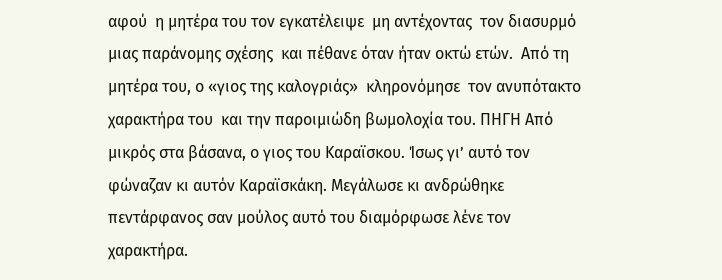αφού  η μητέρα του τον εγκατέλειψε  μη αντέχοντας  τον διασυρμό  μιας παράνομης σχέσης  και πέθανε όταν ήταν οκτώ ετών.  Από τη μητέρα του, ο «γιος της καλογριάς»  κληρονόμησε  τον ανυπότακτο χαρακτήρα του  και την παροιμιώδη βωμολοχία του. ΠΗΓΗ Από μικρός στα βάσανα, ο γιος του Καραϊσκου. Ίσως γι’ αυτό τον φώναζαν κι αυτόν Καραϊσκάκη. Μεγάλωσε κι ανδρώθηκε πεντάρφανος σαν μούλος αυτό του διαμόρφωσε λένε τον χαρακτήρα.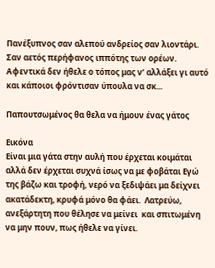Πανέξυπνος σαν αλεπού ανδρείος σαν λιοντάρι. Σαν αετός περήφανος ιππότης των ορέων. Αφεντικά δεν ήθελε ο τόπος μας ν’ αλλάξει γι αυτό και κάποιοι φρόντισαν ύπουλα να σκ...

Παπουτσωμένος θα θελα να ήμουν ένας γάτος

Εικόνα
Είναι μια γάτα στην αυλή που έρχεται κοιμάται  αλλά δεν έρχεται συχνά ίσως να με φοβάται Εγώ της βάζω και τροφή, νερό να ξεδιψάει μα δείχνει ακατάδεκτη, κρυφά μόνο θα φάει.  Λατρεύω, ανεξάρτητη που θέλησε να μείνει  και σπιτωμένη να μην πουν, πως ήθελε να γίνει.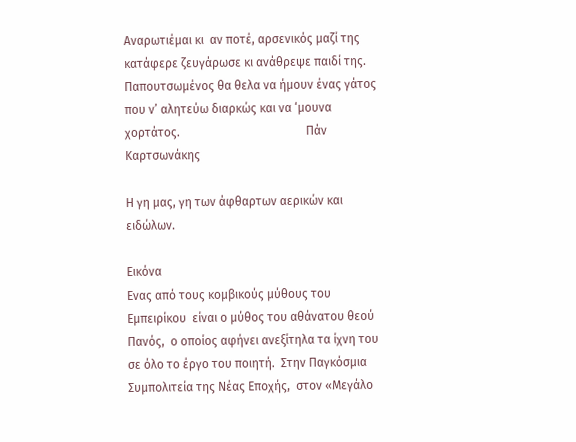Αναρωτιέμαι κι  αν ποτέ, αρσενικός μαζί της κατάφερε ζευγάρωσε κι ανάθρεψε παιδί της. Παπουτσωμένος θα θελα να ήμουν ένας γάτος που ν’ αλητεύω διαρκώς και να ‘μουνα χορτάτος.                                          Πάν Καρτσωνάκης

Η γη μας, γη των άφθαρτων αερικών και ειδώλων.

Εικόνα
Ενας από τους κομβικούς μύθους του Εμπειρίκου  είναι ο μύθος του αθάνατου θεού Πανός,  ο οποίος αφήνει ανεξίτηλα τα ίχνη του  σε όλο το έργο του ποιητή.  Στην Παγκόσμια Συμπολιτεία της Νέας Εποχής,  στον «Μεγάλο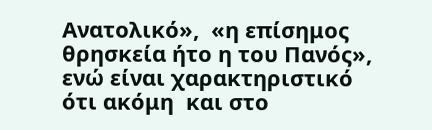Ανατολικό»,  «η επίσημος θρησκεία ήτο η του Πανός»,  ενώ είναι χαρακτηριστικό ότι ακόμη  και στο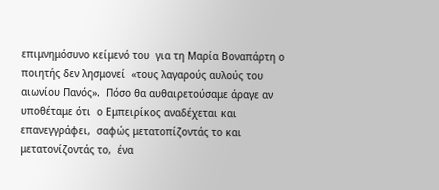επιμνημόσυνο κείμενό του  για τη Μαρία Βοναπάρτη ο ποιητής δεν λησμονεί  «τους λαγαρούς αυλούς του αιωνίου Πανός».  Πόσο θα αυθαιρετούσαμε άραγε αν υποθέταμε ότι  ο Εμπειρίκος αναδέχεται και επανεγγράφει,  σαφώς μετατοπίζοντάς το και μετατονίζοντάς το,  ένα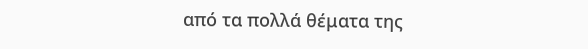από τα πολλά θέματα της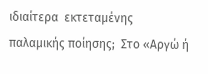ιδιαίτερα  εκτεταμένης  παλαμικής ποίησης;  Στο «Αργώ ή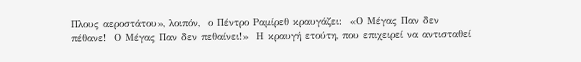Πλους αεροστάτου», λοιπόν,  ο Πέντρο Ραμίρεθ κραυγάζει:  «Ο Μέγας Παν δεν πέθανε!  Ο Μέγας Παν δεν πεθαίνει!»  Η κραυγή ετούτη, που επιχειρεί να αντισταθεί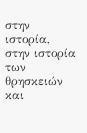στην ιστορία, στην ιστορία των θρησκειών  και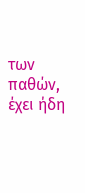των παθών, έχει ήδη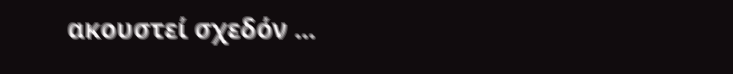ακουστεί σχεδόν ...